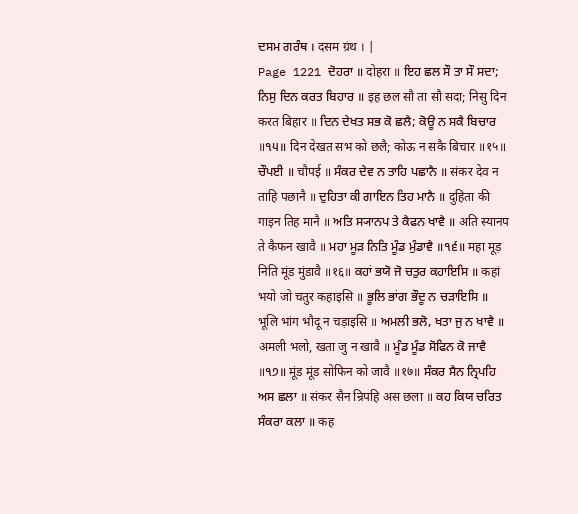ਦਸਮ ਗਰੰਥ । दसम ग्रंथ । |
Page 1221 ਦੋਹਰਾ ॥ दोहरा ॥ ਇਹ ਛਲ ਸੌ ਤਾ ਸੌ ਸਦਾ; ਨਿਸੁ ਦਿਨ ਕਰਤ ਬਿਹਾਰ ॥ इह छल सौ ता सौ सदा; निसु दिन करत बिहार ॥ ਦਿਨ ਦੇਖਤ ਸਭ ਕੋ ਛਲੈ; ਕੋਊ ਨ ਸਕੈ ਬਿਚਾਰ ॥੧੫॥ दिन देखत सभ को छलै; कोऊ न सकै बिचार ॥१५॥ ਚੌਪਈ ॥ चौपई ॥ ਸੰਕਰ ਦੇਵ ਨ ਤਾਹਿ ਪਛਾਨੈ ॥ संकर देव न ताहि पछानै ॥ ਦੁਹਿਤਾ ਕੀ ਗਾਇਨ ਤਿਹ ਮਾਨੈ ॥ दुहिता की गाइन तिह मानै ॥ ਅਤਿ ਸ੍ਯਾਨਪ ਤੇ ਕੈਫਨ ਖਾਵੈ ॥ अति स्यानप ते कैफन खावै ॥ ਮਹਾ ਮੂੜ ਨਿਤਿ ਮੂੰਡ ਮੁੰਡਾਵੈ ॥੧੬॥ महा मूड़ निति मूंड मुंडावै ॥१६॥ ਕਹਾਂ ਭਯੋ ਜੋ ਚਤੁਰ ਕਹਾਇਸਿ ॥ कहां भयो जो चतुर कहाइसि ॥ ਭੂਲਿ ਭਾਂਗ ਭੌਦੂ ਨ ਚੜਾਇਸਿ ॥ भूलि भांग भौदू न चड़ाइसि ॥ ਅਮਲੀ ਭਲੋ, ਖਤਾ ਜੁ ਨ ਖਾਵੈ ॥ अमली भलो, खता जु न खावै ॥ ਮੂੰਡ ਮੂੰਡ ਸੋਫਿਨ ਕੋ ਜਾਵੈ ॥੧੭॥ मूंड मूंड सोफिन को जावै ॥१७॥ ਸੰਕਰ ਸੈਨ ਨ੍ਰਿਪਹਿ ਅਸ ਛਲਾ ॥ संकर सैन न्रिपहि अस छला ॥ ਕਹ ਕਿਯ ਚਰਿਤ ਸੰਕਰਾ ਕਲਾ ॥ कह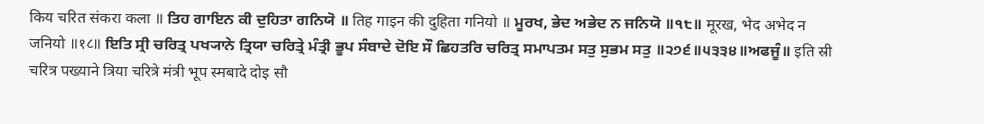किय चरित संकरा कला ॥ ਤਿਹ ਗਾਇਨ ਕੀ ਦੁਹਿਤਾ ਗਨਿਯੋ ॥ तिह गाइन की दुहिता गनियो ॥ ਮੂਰਖ, ਭੇਦ ਅਭੇਦ ਨ ਜਨਿਯੋ ॥੧੮॥ मूरख, भेद अभेद न जनियो ॥१८॥ ਇਤਿ ਸ੍ਰੀ ਚਰਿਤ੍ਰ ਪਖ੍ਯਾਨੇ ਤ੍ਰਿਯਾ ਚਰਿਤ੍ਰੇ ਮੰਤ੍ਰੀ ਭੂਪ ਸੰਬਾਦੇ ਦੋਇ ਸੌ ਛਿਹਤਰਿ ਚਰਿਤ੍ਰ ਸਮਾਪਤਮ ਸਤੁ ਸੁਭਮ ਸਤੁ ॥੨੭੬॥੫੩੩੪॥ਅਫਜੂੰ॥ इति स्री चरित्र पख्याने त्रिया चरित्रे मंत्री भूप स्मबादे दोइ सौ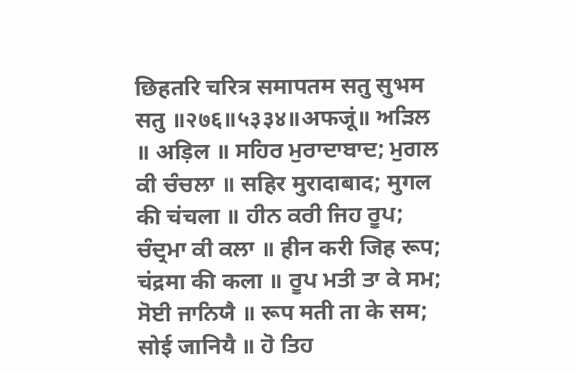छिहतरि चरित्र समापतम सतु सुभम सतु ॥२७६॥५३३४॥अफजूं॥ ਅੜਿਲ ॥ अड़िल ॥ ਸਹਿਰ ਮੁਰਾਦਾਬਾਦ; ਮੁਗਲ ਕੀ ਚੰਚਲਾ ॥ सहिर मुरादाबाद; मुगल की चंचला ॥ ਹੀਨ ਕਰੀ ਜਿਹ ਰੂਪ; ਚੰਦ੍ਰਮਾ ਕੀ ਕਲਾ ॥ हीन करी जिह रूप; चंद्रमा की कला ॥ ਰੂਪ ਮਤੀ ਤਾ ਕੇ ਸਮ; ਸੋਈ ਜਾਨਿਯੈ ॥ रूप मती ता के सम; सोई जानियै ॥ ਹੋ ਤਿਹ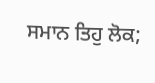ਸਮਾਨ ਤਿਹੁ ਲੋਕ;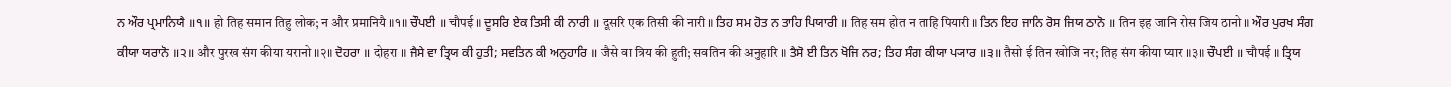ਨ ਔਰ ਪ੍ਰਮਾਨਿਯੈ ॥੧॥ हो तिह समान तिहु लोक; न और प्रमानियै ॥१॥ ਚੌਪਈ ॥ चौपई ॥ ਦੂਸਰਿ ਏਕ ਤਿਸੀ ਕੀ ਨਾਰੀ ॥ दूसरि एक तिसी की नारी ॥ ਤਿਹ ਸਮ ਹੋਤ ਨ ਤਾਹਿ ਪਿਯਾਰੀ ॥ तिह सम होत न ताहि पियारी ॥ ਤਿਨ ਇਹ ਜਾਨਿ ਰੋਸ ਜਿਯ ਠਾਨੋ ॥ तिन इह जानि रोस जिय ठानो ॥ ਔਰ ਪੁਰਖ ਸੰਗ ਕੀਯਾ ਯਰਾਨੋ ॥੨॥ और पुरख संग कीया यरानो ॥२॥ ਦੋਹਰਾ ॥ दोहरा ॥ ਜੈਸੇ ਵਾ ਤ੍ਰਿਯ ਕੀ ਹੁਤੀ; ਸਵਤਿਨ ਕੀ ਅਨੁਹਾਰਿ ॥ जैसे वा त्रिय की हुती; सवतिन की अनुहारि ॥ ਤੈਸੋ ਈ ਤਿਨ ਖੋਜਿ ਨਰ; ਤਿਹ ਸੰਗ ਕੀਯਾ ਪ੍ਯਾਰ ॥੩॥ तैसो ई तिन खोजि नर; तिह संग कीया प्यार ॥३॥ ਚੌਪਈ ॥ चौपई ॥ ਤ੍ਰਿਯ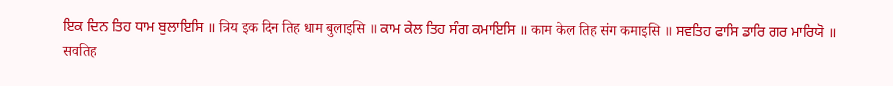ਇਕ ਦਿਨ ਤਿਹ ਧਾਮ ਬੁਲਾਇਸਿ ॥ त्रिय इक दिन तिह धाम बुलाइसि ॥ ਕਾਮ ਕੇਲ ਤਿਹ ਸੰਗ ਕਮਾਇਸਿ ॥ काम केल तिह संग कमाइसि ॥ ਸਵਤਿਹ ਫਾਸਿ ਡਾਰਿ ਗਰ ਮਾਰਿਯੋ ॥ सवतिह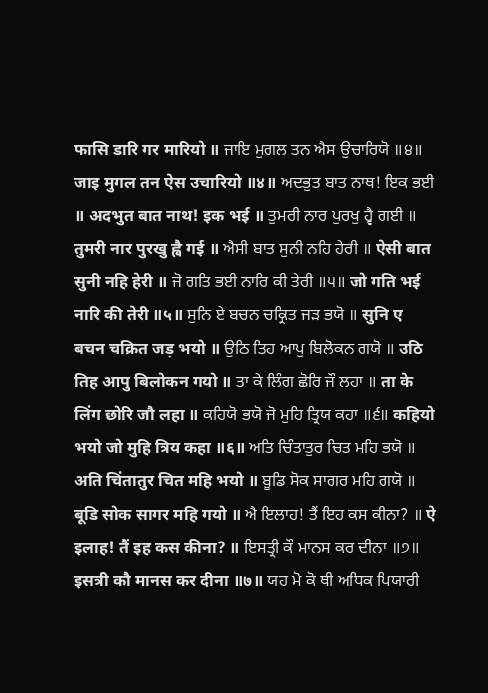फासि डारि गर मारियो ॥ ਜਾਇ ਮੁਗਲ ਤਨ ਐਸ ਉਚਾਰਿਯੋ ॥੪॥ जाइ मुगल तन ऐस उचारियो ॥४॥ ਅਦਭੁਤ ਬਾਤ ਨਾਥ! ਇਕ ਭਈ ॥ अदभुत बात नाथ! इक भई ॥ ਤੁਮਰੀ ਨਾਰ ਪੁਰਖੁ ਹ੍ਵੈ ਗਈ ॥ तुमरी नार पुरखु ह्वै गई ॥ ਐਸੀ ਬਾਤ ਸੁਨੀ ਨਹਿ ਹੇਰੀ ॥ ऐसी बात सुनी नहि हेरी ॥ ਜੋ ਗਤਿ ਭਈ ਨਾਰਿ ਕੀ ਤੇਰੀ ॥੫॥ जो गति भई नारि की तेरी ॥५॥ ਸੁਨਿ ਏ ਬਚਨ ਚਕ੍ਰਿਤ ਜੜ ਭਯੋ ॥ सुनि ए बचन चक्रित जड़ भयो ॥ ਉਠਿ ਤਿਹ ਆਪੁ ਬਿਲੋਕਨ ਗਯੋ ॥ उठि तिह आपु बिलोकन गयो ॥ ਤਾ ਕੇ ਲਿੰਗ ਛੋਰਿ ਜੌ ਲਹਾ ॥ ता के लिंग छोरि जौ लहा ॥ ਕਹਿਯੋ ਭਯੋ ਜੋ ਮੁਹਿ ਤ੍ਰਿਯ ਕਹਾ ॥੬॥ कहियो भयो जो मुहि त्रिय कहा ॥६॥ ਅਤਿ ਚਿੰਤਾਤੁਰ ਚਿਤ ਮਹਿ ਭਯੋ ॥ अति चिंतातुर चित महि भयो ॥ ਬੂਡਿ ਸੋਕ ਸਾਗਰ ਮਹਿ ਗਯੋ ॥ बूडि सोक सागर महि गयो ॥ ਐ ਇਲਾਹ! ਤੈਂ ਇਹ ਕਸ ਕੀਨਾ? ॥ ऐ इलाह! तैं इह कस कीना? ॥ ਇਸਤ੍ਰੀ ਕੌ ਮਾਨਸ ਕਰ ਦੀਨਾ ॥੭॥ इसत्री कौ मानस कर दीना ॥७॥ ਯਹ ਮੋ ਕੋ ਥੀ ਅਧਿਕ ਪਿਯਾਰੀ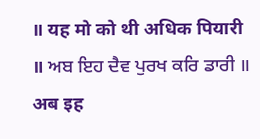॥ यह मो को थी अधिक पियारी ॥ ਅਬ ਇਹ ਦੈਵ ਪੁਰਖ ਕਰਿ ਡਾਰੀ ॥ अब इह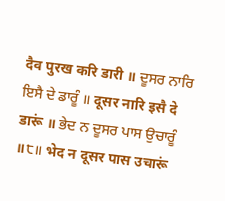दैव पुरख करि डारी ॥ ਦੂਸਰ ਨਾਰਿ ਇਸੈ ਦੇ ਡਾਰੂੰ ॥ दूसर नारि इसै दे डारूं ॥ ਭੇਦ ਨ ਦੂਸਰ ਪਾਸ ਉਚਾਰੂੰ ॥੮॥ भेद न दूसर पास उचारूं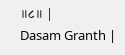॥८॥ |
Dasam Granth |